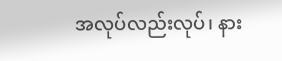အလုပ်လည်းလုပ်၊ နား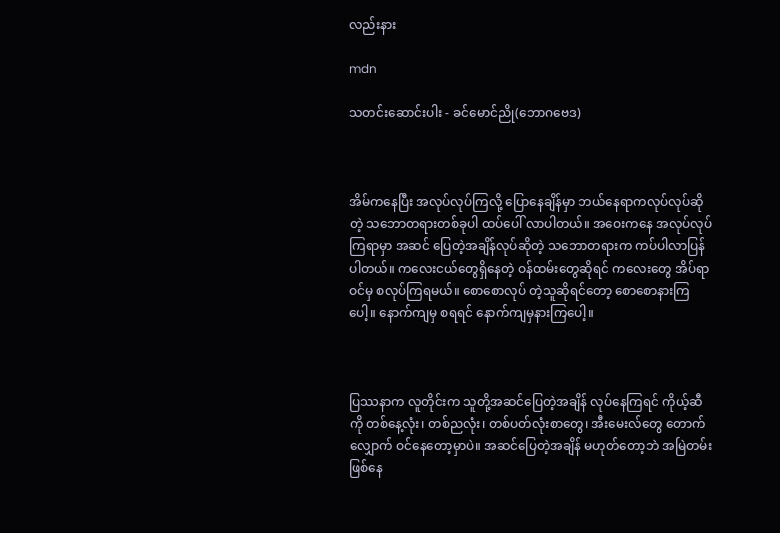လည်းနား

mdn

သတင်းဆောင်းပါး - ခင်မောင်ညို(ဘောဂဗေဒ)



အိမ်ကနေပြီး အလုပ်လုပ်ကြလို့ ပြောနေချိန်မှာ ဘယ်နေရာကလုပ်လုပ်ဆိုတဲ့ သဘောတရားတစ်ခုပါ ထပ်ပေါ် လာပါတယ်။ အဝေးကနေ အလုပ်လုပ်ကြရာမှာ အဆင် ပြေတဲ့အချိန်လုပ်ဆိုတဲ့ သဘောတရားက ကပ်ပါလာပြန် ပါတယ်။ ကလေးငယ်တွေရှိနေတဲ့ ဝန်ထမ်းတွေဆိုရင် ကလေးတွေ အိပ်ရာဝင်မှ စလုပ်ကြရမယ်။ စောစောလုပ် တဲ့သူဆိုရင်တော့ စောစောနားကြပေါ့။ နောက်ကျမှ စရရင် နောက်ကျမှနားကြပေါ့။



ပြဿနာက လူတိုင်းက သူတို့အဆင်ပြေတဲ့အချိန် လုပ်နေကြရင် ကိုယ့်ဆီကို တစ်နေ့လုံး၊ တစ်ညလုံး၊ တစ်ပတ်လုံးစာတွေ၊ အီးမေးလ်တွေ တောက်လျှောက် ဝင်နေတော့မှာပဲ။ အဆင်ပြေတဲ့အချိန် မဟုတ်တော့ဘဲ အမြဲတမ်းဖြစ်နေ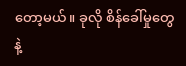တော့မယ်။ ခုလို စိန်ခေါ်မှုတွေနဲ့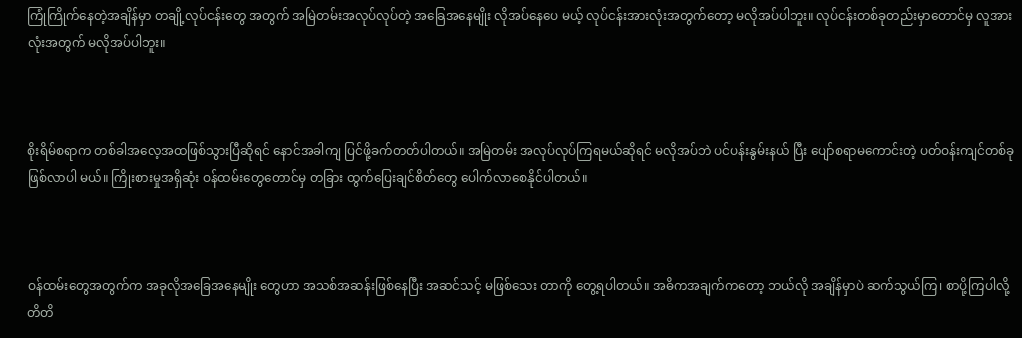ကြုံကြိုက်နေတဲ့အချိန်မှာ တချို့လုပ်ငန်းတွေ အတွက် အမြဲတမ်းအလုပ်လုပ်တဲ့ အခြေအနေမျိုး လိုအပ်နေပေ မယ့် လုပ်ငန်းအားလုံးအတွက်တော့ မလိုအပ်ပါဘူး။ လုပ်ငန်းတစ်ခုတည်းမှာတောင်မှ လူအားလုံးအတွက် မလိုအပ်ပါဘူး။



စိုးရိမ်စရာက တစ်ခါအလေ့အထဖြစ်သွားပြီဆိုရင် နောင်အခါကျ ပြင်ဖို့ခက်တတ်ပါတယ်။ အမြဲတမ်း အလုပ်လုပ်ကြရမယ်ဆိုရင် မလိုအပ်ဘဲ ပင်ပန်းနွမ်းနယ် ပြီး ပျော်စရာမကောင်းတဲ့ ပတ်ဝန်းကျင်တစ်ခု ဖြစ်လာပါ မယ်။ ကြိုးစားမှုအရှိဆုံး ဝန်ထမ်းတွေတောင်မှ တခြား ထွက်ပြေးချင်စိတ်တွေ ပေါက်လာစေနိုင်ပါတယ်။



ဝန်ထမ်းတွေအတွက်က အခုလိုအခြေအနေမျိုး တွေဟာ အသစ်အဆန်းဖြစ်နေပြီး အဆင်သင့် မဖြစ်သေး တာကို တွေ့ရပါတယ်။ အဓိကအချက်ကတော့ ဘယ်လို အချိန်မှာပဲ ဆက်သွယ်ကြ၊ စာပို့ကြပါလို့ တိတိ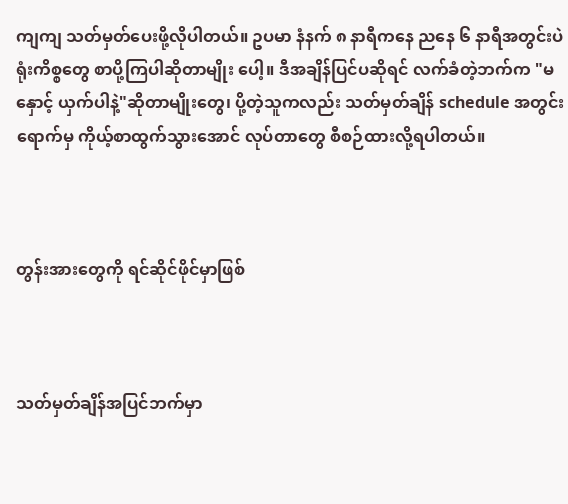ကျကျ သတ်မှတ်ပေးဖို့လိုပါတယ်။ ဥပမာ နံနက် ၈ နာရီကနေ ညနေ ၆ နာရီအတွင်းပဲ ရုံးကိစ္စတွေ စာပို့ကြပါဆိုတာမျိုး ပေါ့။ ဒီအချိန်ပြင်ပဆိုရင် လက်ခံတဲ့ဘက်က "မနှောင့် ယှက်ပါနဲ့"ဆိုတာမျိုးတွေ၊ ပို့တဲ့သူကလည်း သတ်မှတ်ချိန် schedule အတွင်းရောက်မှ ကိုယ့်စာထွက်သွားအောင် လုပ်တာတွေ စီစဉ်ထားလို့ရပါတယ်။



တွန်းအားတွေကို ရင်ဆိုင်ဖိုင်မှာဖြစ်



သတ်မှတ်ချိန်အပြင်ဘက်မှာ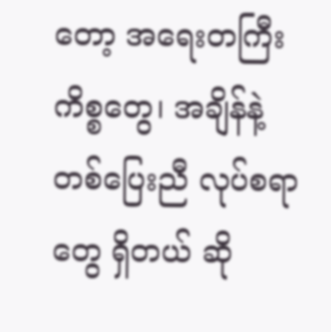တော့ အရေးတကြီး ကိစ္စတွေ၊ အချိန်နဲ့တစ်ပြေးညီ လုပ်စရာတွေ ရှိတယ် ဆို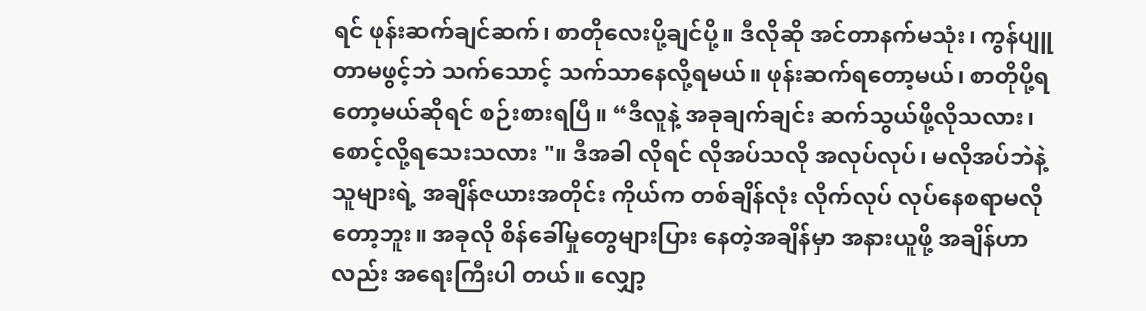ရင် ဖုန်းဆက်ချင်ဆက်၊ စာတိုလေးပို့ချင်ပို့။ ဒီလိုဆို အင်တာနက်မသုံး၊ ကွန်ပျူတာမဖွင့်ဘဲ သက်သောင့် သက်သာနေလို့ရမယ်။ ဖုန်းဆက်ရတော့မယ်၊ စာတိုပို့ရ တော့မယ်ဆိုရင် စဉ်းစားရပြီ။ “ဒီလူနဲ့ အခုချက်ချင်း ဆက်သွယ်ဖို့လိုသလား၊ စောင့်လို့ရသေးသလား "။ ဒီအခါ လိုရင် လိုအပ်သလို အလုပ်လုပ်၊ မလိုအပ်ဘဲနဲ့ သူများရဲ့ အချိန်ဇယားအတိုင်း ကိုယ်က တစ်ချိန်လုံး လိုက်လုပ် လုပ်နေစရာမလိုတော့ဘူး။ အခုလို စိန်ခေါ်မှုတွေများပြား နေတဲ့အချိန်မှာ အနားယူဖို့ အချိန်ဟာလည်း အရေးကြီးပါ တယ်။ လျှော့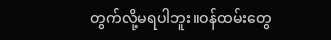တွက်လို့မရပါဘူး။ဝန်ထမ်းတွေ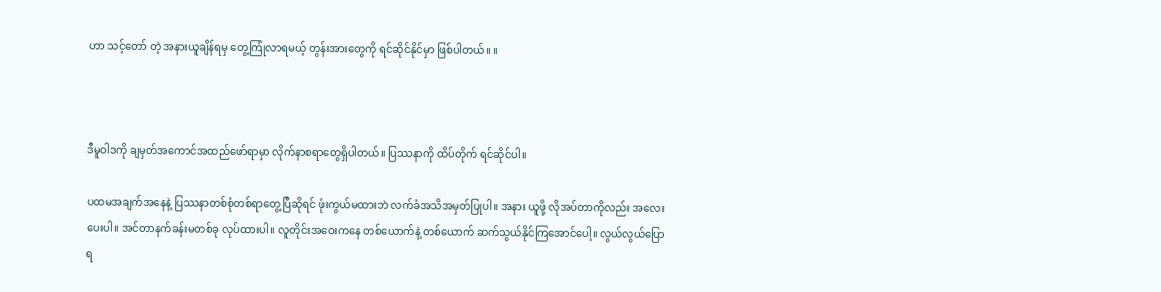ဟာ သင့်တော် တဲ့ အနားယူချိန်ရမှ တွေ့ကြုံလာရမယ့် တွန်းအားတွေကို ရင်ဆိုင်နိုင်မှာ ဖြစ်ပါတယ်။ ။



ဒီမူဝါဒကို ချမှတ်အကောင်အထည်ဖော်ရာမှာ လိုက်နာစရာတွေရှိပါတယ်။ ပြဿနာကို ထိပ်တိုက် ရင်ဆိုင်ပါ။

ပထမအချက်အနေနဲ့ ပြဿနာတစ်စုံတစ်ရာတွေ့ပြီဆိုရင် ဖုံးကွယ်မထားဘဲ လက်ခံအသိအမှတ်ပြုပါ။ အနား ယူဖို့ လိုအပ်တာကိုလည်း အလေးပေးပါ။ အင်တာနက်ခန်းမတစ်ခု လုပ်ထားပါ။ လူတိုင်းအဝေးကနေ တစ်ယောက်နဲ့ တစ်ယောက် ဆက်သွယ်နိုင်ကြအောင်ပေါ့။ လွယ်လွယ်ပြောရ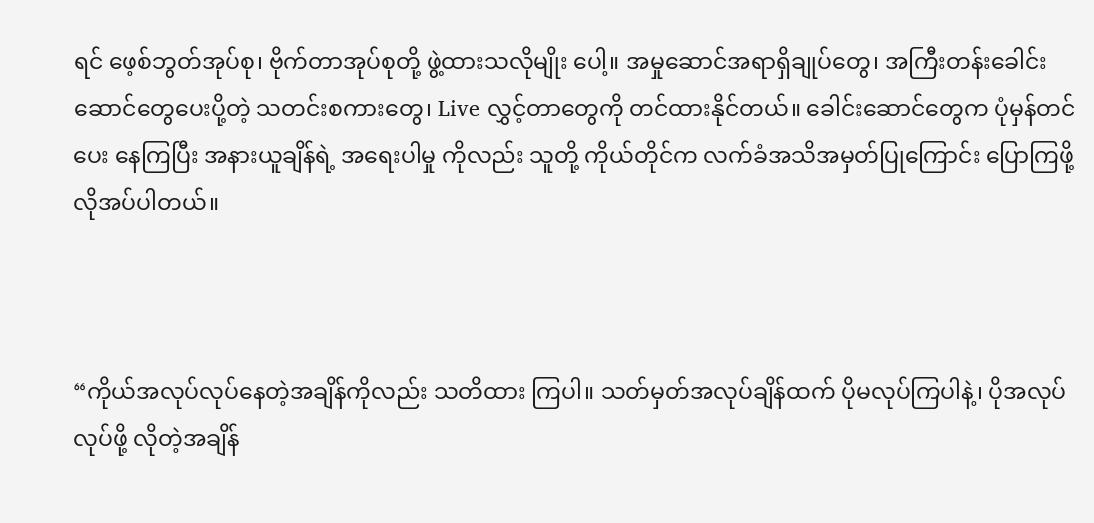ရင် ဖေ့စ်ဘွတ်အုပ်စု၊ ဗိုက်တာအုပ်စုတို့ ဖွဲ့ထားသလိုမျိုး ပေါ့။ အမှုဆောင်အရာရှိချုပ်တွေ၊ အကြီးတန်းခေါင်းဆောင်တွေပေးပို့တဲ့ သတင်းစကားတွေ၊ Live လွှင့်တာတွေကို တင်ထားနိုင်တယ်။ ခေါင်းဆောင်တွေက ပုံမှန်တင်ပေး နေကြပြီး အနားယူချိန်ရဲ့ အရေးပါမှု ကိုလည်း သူတို့ ကိုယ်တိုင်က လက်ခံအသိအမှတ်ပြုကြောင်း ပြောကြဖို့ လိုအပ်ပါတယ်။



“ကိုယ်အလုပ်လုပ်နေတဲ့အချိန်ကိုလည်း သတိထား ကြပါ။ သတ်မှတ်အလုပ်ချိန်ထက် ပိုမလုပ်ကြပါနဲ့၊ ပိုအလုပ် လုပ်ဖို့ လိုတဲ့အချိန်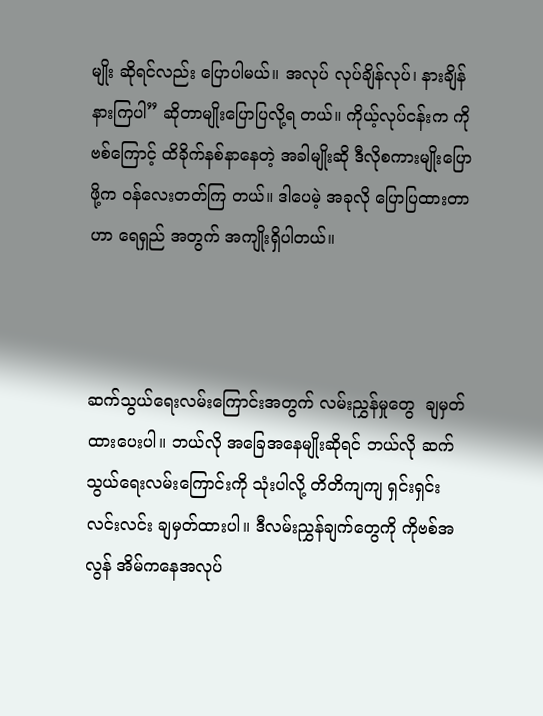မျိုး ဆိုရင်လည်း ပြောပါမယ်။ အလုပ် လုပ်ချိန်လုပ်၊ နားချိန်နားကြပါ” ဆိုတာမျိုးပြောပြလို့ရ တယ်။ ကိုယ့်လုပ်ငန်းက ကိုဗစ်ကြောင့် ထိခိုက်နစ်နာနေတဲ့ အခါမျိုးဆို ဒီလိုစကားမျိုးပြောဖို့က ဝန်လေးတတ်ကြ တယ်။ ဒါပေမဲ့ အခုလို ပြောပြထားတာဟာ ရေရှည် အတွက် အကျိုးရှိပါတယ်။



ဆက်သွယ်ရေးလမ်းကြောင်းအတွက် လမ်းညွှန်မှုတွေ  ချမှတ်ထားပေးပါ။ ဘယ်လို အခြေအနေမျိုးဆိုရင် ဘယ်လို ဆက်သွယ်ရေးလမ်းကြောင်းကို သုံးပါလို့ တိတိကျကျ ရှင်းရှင်းလင်းလင်း ချမှတ်ထားပါ။ ဒီလမ်းညွှန်ချက်တွေကို ကိုဗစ်အလွန် အိမ်ကနေအလုပ်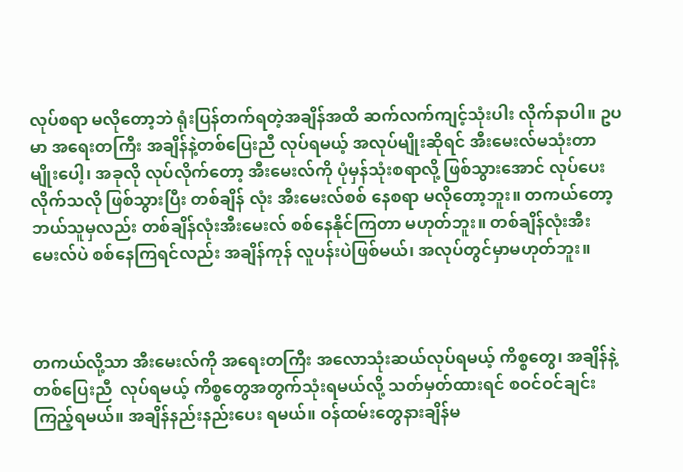လုပ်စရာ မလိုတော့ဘဲ ရုံးပြန်တက်ရတဲ့အချိန်အထိ ဆက်လက်ကျင့်သုံးပါး လိုက်နာပါ။ ဥပမာ အရေးတကြီး အချိန်နဲ့တစ်ပြေးညီ လုပ်ရမယ့် အလုပ်မျိုးဆိုရင် အီးမေးလ်မသုံးတာမျိုးပေါ့၊ အခုလို လုပ်လိုက်တော့ အီးမေးလ်ကို ပုံမှန်သုံးစရာလို့ ဖြစ်သွားအောင် လုပ်ပေးလိုက်သလို ဖြစ်သွားပြီး တစ်ချိန် လုံး အီးမေးလ်စစ် နေစရာ မလိုတော့ဘူး။ တကယ်တော့ ဘယ်သူမှလည်း တစ်ချိန်လုံးအီးမေးလ် စစ်နေနိုင်ကြတာ မဟုတ်ဘူး။ တစ်ချိန်လုံးအီးမေးလ်ပဲ စစ်နေကြရင်လည်း အချိန်ကုန် လူပန်းပဲဖြစ်မယ်၊ အလုပ်တွင်မှာမဟုတ်ဘူး။



တကယ်လို့သာ အီးမေးလ်ကို အရေးတကြီး အလောသုံးဆယ်လုပ်ရမယ့် ကိစ္စတွေ၊ အချိန်နဲ့တစ်ပြေးညီ  လုပ်ရမယ့် ကိစ္စတွေအတွက်သုံးရမယ်လို့ သတ်မှတ်ထားရင် စဝင်ဝင်ချင်း ကြည့်ရမယ်။ အချိန်နည်းနည်းပေး ရမယ်။ ဝန်ထမ်းတွေနားချိန်မ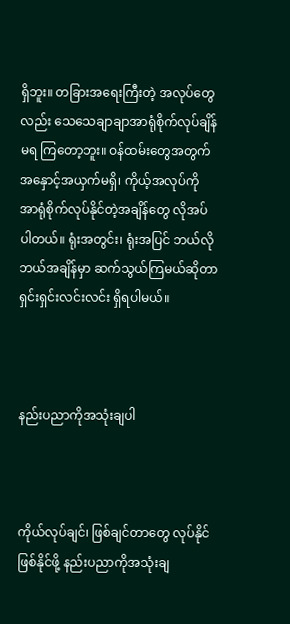ရှိဘူး။ တခြားအရေးကြီးတဲ့ အလုပ်တွေလည်း သေသေချာချာအာရုံစိုက်လုပ်ချိန်မရ ကြတော့ဘူး။ ဝန်ထမ်းတွေအတွက် အနှောင့်အယှက်မရှိ၊ ကိုယ့်အလုပ်ကို အာရုံစိုက်လုပ်နိုင်တဲ့အချိန်တွေ လိုအပ်ပါတယ်။ ရုံးအတွင်း၊ ရုံးအပြင် ဘယ်လို ဘယ်အချိန်မှာ ဆက်သွယ်ကြမယ်ဆိုတာ ရှင်းရှင်းလင်းလင်း ရှိရပါမယ်။



နည်းပညာကိုအသုံးချပါ



ကိုယ်လုပ်ချင်၊ ဖြစ်ချင်တာတွေ လုပ်နိုင်ဖြစ်နိုင်ဖို့ နည်းပညာကိုအသုံးချ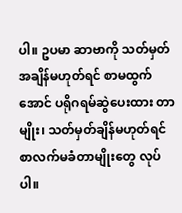ပါ။ ဥပမာ ဆာဗာကို သတ်မှတ် အချိန်မဟုတ်ရင် စာမထွက်အောင် ပရိုဂရမ်ဆွဲပေးထား တာမျိုး၊ သတ်မှတ်ချိန်မဟုတ်ရင် စာလက်မခံတာမျိုးတွေ လုပ်ပါ။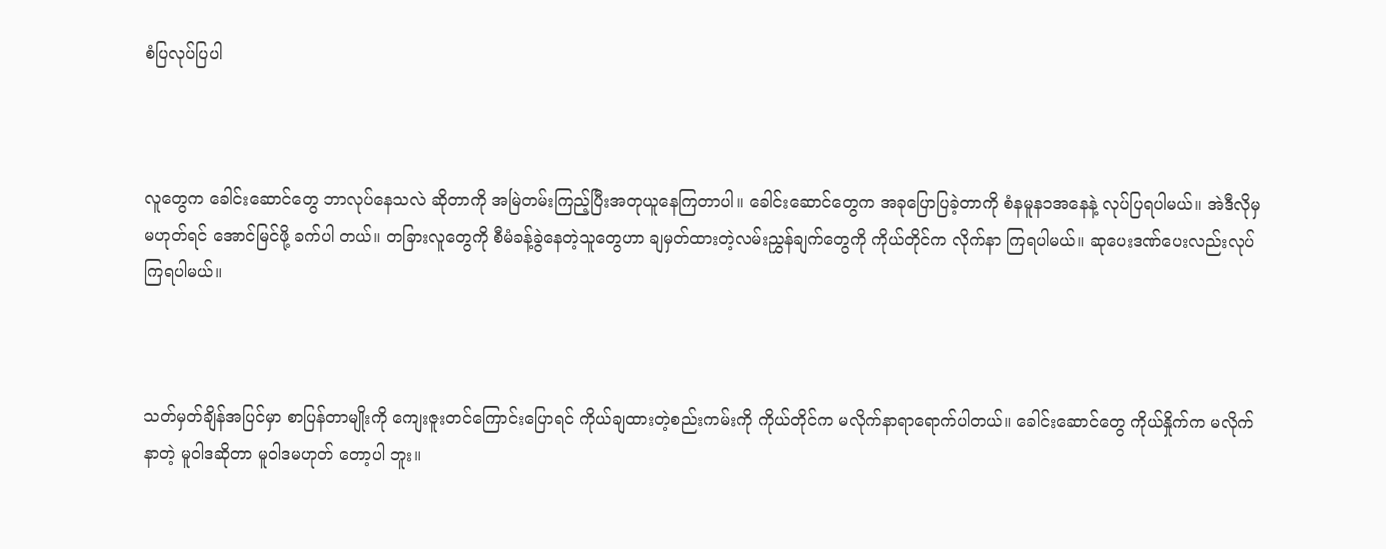စံပြလုပ်ပြပါ



လူတွေက ခေါင်းဆောင်တွေ ဘာလုပ်နေသလဲ ဆိုတာကို အမြဲတမ်းကြည့်ပြီးအတုယူနေကြတာပါ။ ခေါင်းဆောင်တွေက အခုပြောပြခဲ့တာကို စံနမူန၁အနေနဲ့ လုပ်ပြရပါမယ်။ အဲဒီလိုမှမဟုတ်ရင် အောင်မြင်ဖို့ ခက်ပါ တယ်။ တခြားလူတွေကို စီမံခန့်ခွဲနေတဲ့သူတွေဟာ ချမှတ်ထားတဲ့လမ်းညွှန်ချက်တွေကို ကိုယ်တိုင်က လိုက်နာ ကြရပါမယ်။ ဆုပေးဒဏ်ပေးလည်းလုပ်ကြရပါမယ်။



သတ်မှတ်ချိန်အပြင်မှာ စာပြန်တာမျိုးကို ကျေးဇူးတင်ကြောင်းပြောရင် ကိုယ်ချထားတဲ့စည်းကမ်းကို ကိုယ်တိုင်က မလိုက်နာရာရောက်ပါတယ်။ ခေါင်းဆောင်တွေ ကိုယ်နှိုက်က မလိုက်နာတဲ့ မူဝါဒဆိုတာ မူဝါဒမဟုတ် တော့ပါ ဘူး။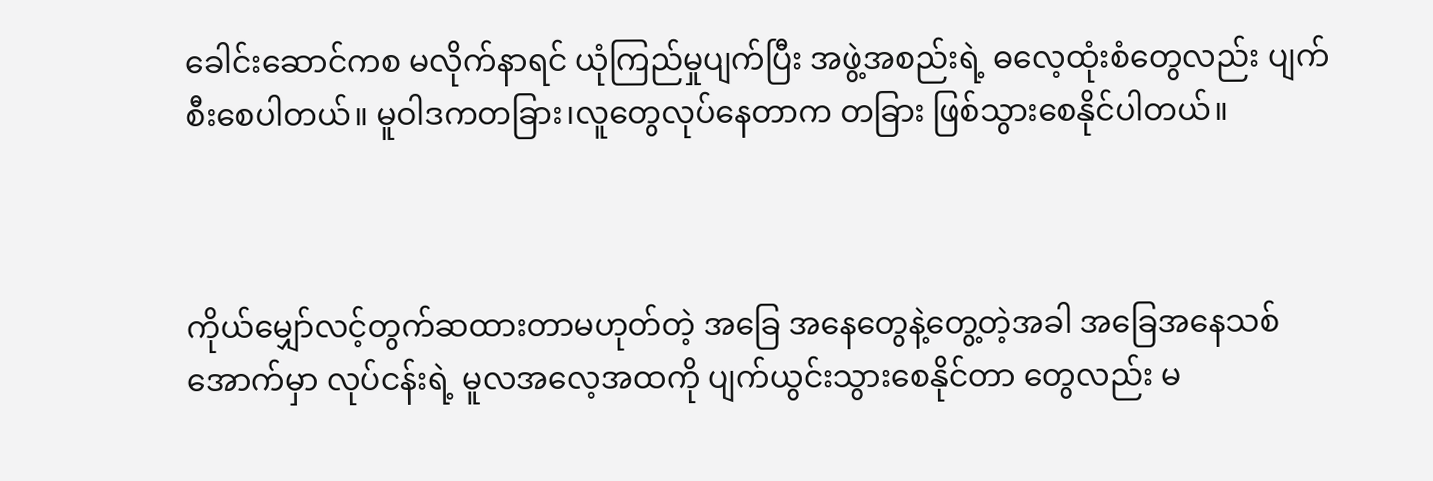ခေါင်းဆောင်ကစ မလိုက်နာရင် ယုံကြည်မှုပျက်ပြီး အဖွဲ့အစည်းရဲ့ ဓလေ့ထုံးစံတွေလည်း ပျက်စီးစေပါတယ်။ မူဝါဒကတခြား၊လူတွေလုပ်နေတာက တခြား ဖြစ်သွားစေနိုင်ပါတယ်။



ကိုယ်မျှော်လင့်တွက်ဆထားတာမဟုတ်တဲ့ အခြေ အနေတွေနဲ့တွေ့တဲ့အခါ အခြေအနေသစ်အောက်မှာ လုပ်ငန်းရဲ့ မူလအလေ့အထကို ပျက်ယွင်းသွားစေနိုင်တာ တွေလည်း မ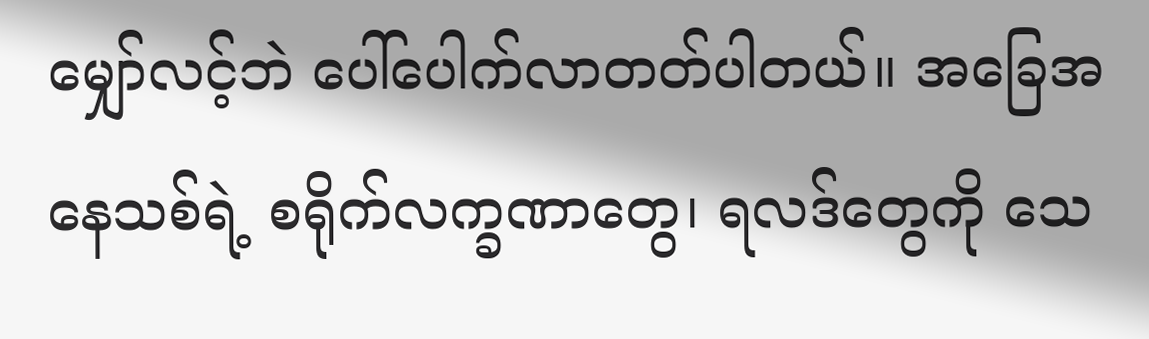မျှော်လင့်ဘဲ ပေါ်ပေါက်လာတတ်ပါတယ်။ အခြေအနေသစ်ရဲ့ စရိုက်လက္ခဏာတွေ၊ ရလဒ်တွေကို သေ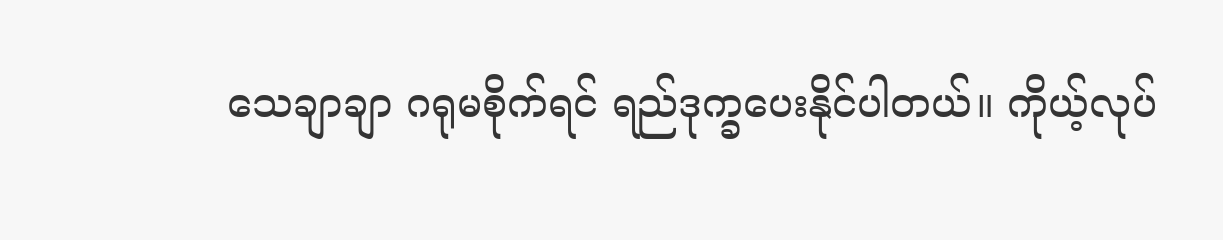သေချာချာ ဂရုမစိုက်ရင် ရည်ဒုက္ခပေးနိုင်ပါတယ်။ ကိုယ့်လုပ်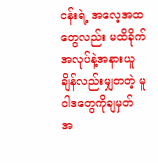ငန်းရဲ့ အလေ့အထတွေလည်း မထိခိုက် အလုပ်နဲ့အနားယူချိန်လည်းမျှတတဲ့ မူဝါဒတွေကိုချမှတ် အ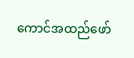ကောင်အထည်ဖော်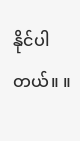နိုင်ပါတယ်။ ။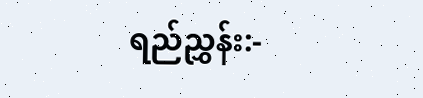ရည်ညွှန်း:-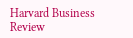Harvard Business Review